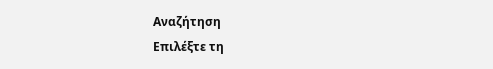Αναζήτηση
Επιλέξτε τη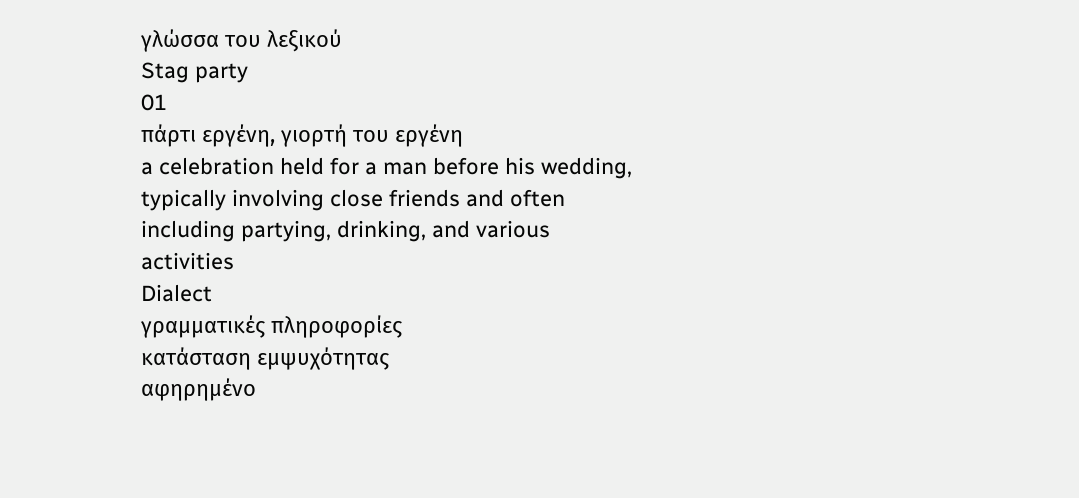γλώσσα του λεξικού
Stag party
01
πάρτι εργένη, γιορτή του εργένη
a celebration held for a man before his wedding, typically involving close friends and often including partying, drinking, and various activities
Dialect
γραμματικές πληροφορίες
κατάσταση εμψυχότητας
αφηρημένο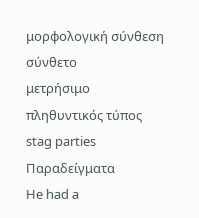μορφολογική σύνθεση
σύνθετο
μετρήσιμο
πληθυντικός τύπος
stag parties
Παραδείγματα
He had a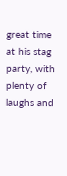great time at his stag party, with plenty of laughs and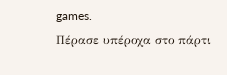games.
Πέρασε υπέροχα στο πάρτι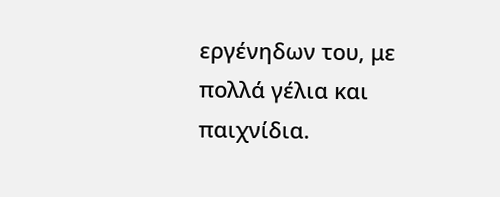εργένηδων του, με πολλά γέλια και παιχνίδια.